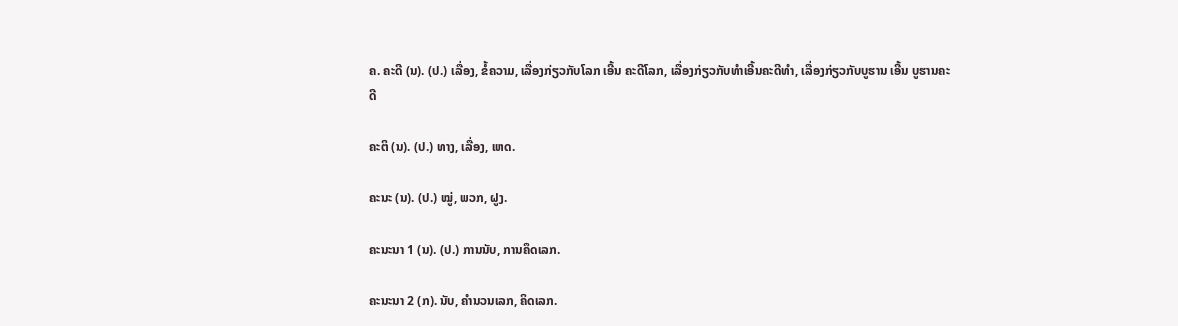ຄ. ຄະດີ (ນ). (ປ.) ເລື່ອງ, ຂໍ້ຄວາມ, ເລື່ອງກ່ຽວກັບໂລກ ເອີ້ນ ຄະດີໂລກ, ເລື່ອງກ່ຽວກັບທໍາເອີ້ນຄະດີທໍາ, ເລື່ອງກ່ຽວກັບບູຮານ ເອີ້ນ ບູຮານຄະດີ

ຄະຕິ (ນ). (ປ.) ທາງ, ເລື່ອງ, ເຫດ.

ຄະນະ (ນ). (ປ.) ໝູ່, ພວກ, ຝູງ.

ຄະນະນາ 1 (ນ). (ປ.) ການນັບ, ການຄຶດເລກ.

ຄະນະນາ 2 (ກ). ນັບ, ຄໍານວນເລກ, ຄິດເລກ.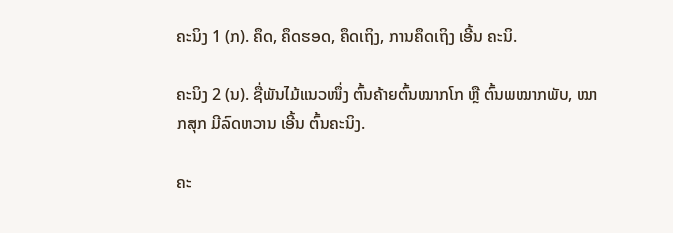ຄະນິງ 1 (ກ). ຄຶດ, ຄຶດຮອດ, ຄຶດເຖິງ, ການຄຶດເຖິງ ເອີ້ນ ຄະນິ.

ຄະນິງ 2 (ນ). ຊື່ພັນໄມ້ແນວໜຶ່ງ ຕົ້ນຄ້າຍຕົ້ນໝາກໂກ ຫຼື ຕົ້ນພໝາກພັບ, ໝາກສຸກ ມີລົດຫວານ ເອີ້ນ ຕົ້ນຄະນິງ.

ຄະ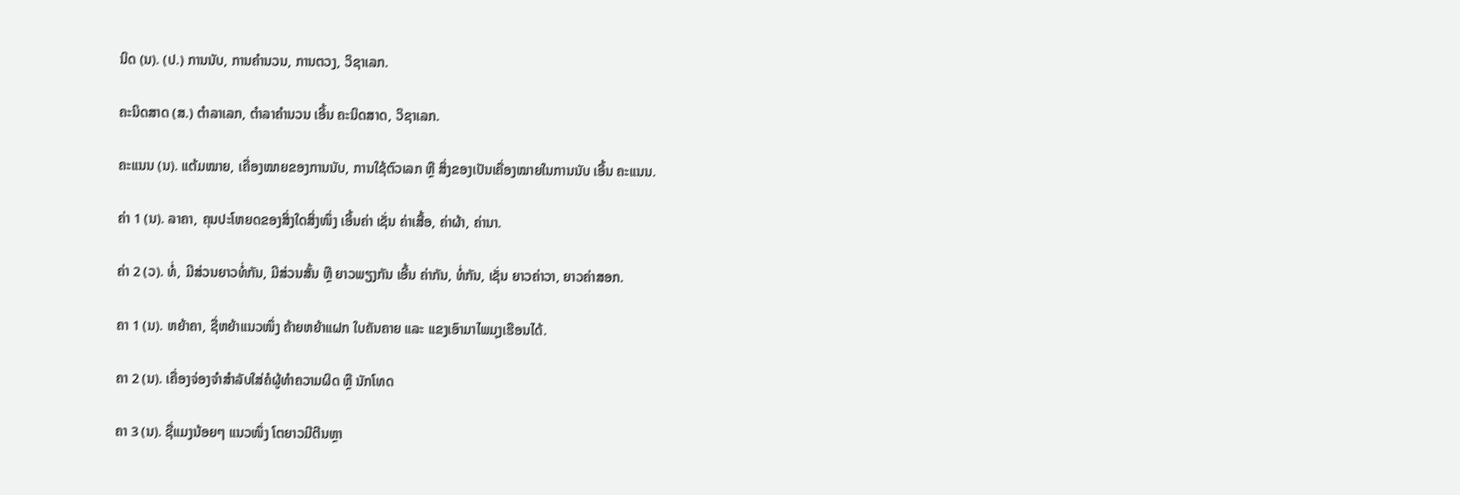ນິດ (ນ). (ປ.) ການນັບ, ການຄໍານວນ, ການຕວງ, ວິຊາເລກ.

ຄະນິດສາດ (ສ.) ຕຳລາເລກ, ຕຳລາຄໍານວນ ເອີ້ນ ຄະນິດສາດ, ວິຊາເລກ.

ຄະແນນ (ນ). ແຕ້ມໝາຍ, ເຄື່ອງໝາຍຂອງການນັບ, ການໃຊ້ຕົວເລກ ຫຼື ສິ່ງຂອງເປັນເຄື່ອງໝາຍໃນການນັບ ເອີ້ນ ຄະແນນ.

ຄ່າ 1 (ນ). ລາຄາ, ຄຸນປະໂຫຍດຂອງສິ່ງໃດສິ່ງໜຶ່ງ ເອີ້ນຄ່າ ເຊັ່ນ ຄ່າເສື້ອ, ຄ່າຜ້າ, ຄ່ານາ.

ຄ່າ 2 (ວ). ທໍ່, ມີສ່ວນຍາວທໍ່ກັນ, ມີສ່ວນສັ້ນ ຫຼື ຍາວພຽງກັນ ເອີ້ນ ຄ່າກັນ, ທໍ່ກັນ, ເຊັ່ນ ຍາວຄ່າວາ, ຍາວຄ່າສອກ.

ຄາ 1 (ນ). ຫຍ້າຄາ, ຊື່ຫຍ້າແນວໜຶ່ງ ຄ້າຍຫຍ້າແຝກ ໃບຄັນຄາຍ ແລະ ແຂງເອົາມາໄພມຸງເຮືອນໄດ້.

ຄາ 2 (ນ). ເຄື່ອງຈ່ອງຈໍາສໍາລັບໃສ່ຄໍຜູ້ທໍາຄວາມຜິດ ຫຼື ນັກໂທດ

ຄາ 3 (ນ). ຊື່ແມງນ້ອຍໆ ແນວໜຶ່ງ ໂຕຍາວມີຕີນຫຼາ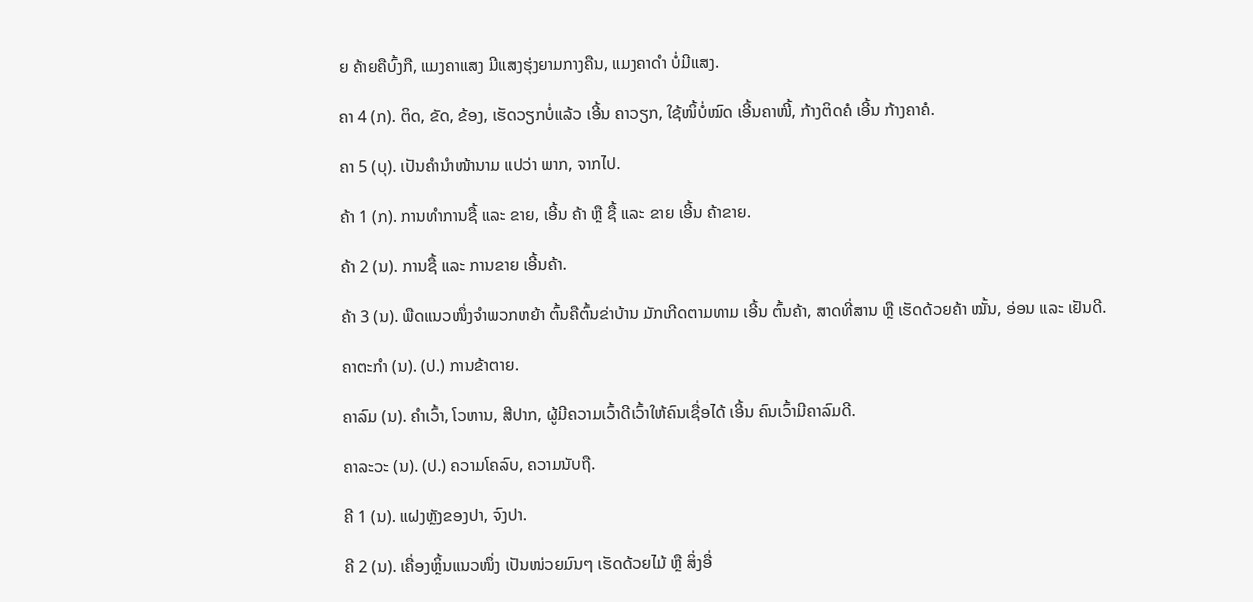ຍ ຄ້າຍຄືບົ້ງກື, ແມງຄາແສງ ມີແສງຮຸ່ງຍາມກາງຄືນ, ແມງຄາດໍາ ບໍ່ມີແສງ.

ຄາ 4 (ກ). ຕິດ, ຂັດ, ຂ້ອງ, ເຮັດວຽກບໍ່ແລ້ວ ເອີ້ນ ຄາວຽກ, ໃຊ້ໜິ້ບໍ່ໝົດ ເອີ້ນຄາໜີ້, ກ້າງຕິດຄໍ ເອີ້ນ ກ້າງຄາຄໍ.

ຄາ 5 (ບຸ). ເປັນຄໍານໍາໜ້ານາມ ແປວ່າ ພາກ, ຈາກໄປ.

ຄ້າ 1 (ກ). ການທໍາການຊື້ ແລະ ຂາຍ, ເອີ້ນ ຄ້າ ຫຼື ຊື້ ແລະ ຂາຍ ເອີ້ນ ຄ້າຂາຍ.

ຄ້າ 2 (ນ). ການຊື້ ແລະ ການຂາຍ ເອີ້ນຄ້າ.

ຄ້າ 3 (ນ). ພືດແນວໜຶ່ງຈໍາພວກຫຍ້າ ຕົ້ນຄືຕົ້ນຂ່າບ້ານ ມັກເກີດຕາມທາມ ເອີ້ນ ຕົ້ນຄ້າ, ສາດທີ່ສານ ຫຼື ເຮັດດ້ວຍຄ້າ ໝັ້ນ, ອ່ອນ ແລະ ເຢັນດີ.

ຄາຕະກໍາ (ນ). (ປ.) ການຂ້າຕາຍ.

ຄາລົມ (ນ). ຄໍາເວົ້າ, ໂວຫານ, ສີປາກ, ຜູ້ມີຄວາມເວົ້າດີເວົ້າໃຫ້ຄົນເຊື່ອໄດ້ ເອີ້ນ ຄົນເວົ້າມີຄາລົມດີ.

ຄາລະວະ (ນ). (ປ.) ຄວາມໂຄລົບ, ຄວາມນັບຖື.

ຄີ 1 (ນ). ແຝງຫຼັງຂອງປາ, ຈົງປາ.

ຄີ 2 (ນ). ເຄື່ອງຫຼິ້ນແນວໜຶ່ງ ເປັນໜ່ວຍມົນໆ ເຮັດດ້ວຍໄມ້ ຫຼື ສິ່ງອື່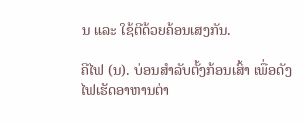ນ ແລະ ໃຊ້ຕີດ້ວຍຄ້ອນເສງກັນ.

ຄີໄຟ (ນ). ບ່ອນສໍາລັບຕັ້ງກ້ອນເສົ້າ ເພື່ອດັງໄຟເຮັດອາຫານຕ່າ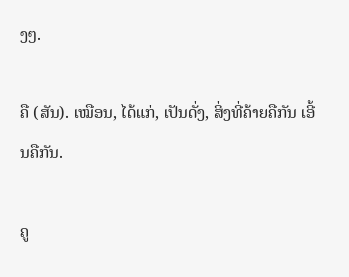ງໆ.

ຄື (ສັນ). ເໝືອນ, ໄດ້ແກ່, ເປັນດັ່ງ, ສິ່ງທີ່ຄ້າຍຄືກັນ ເອີ້ນຄືກັນ.

ຄູ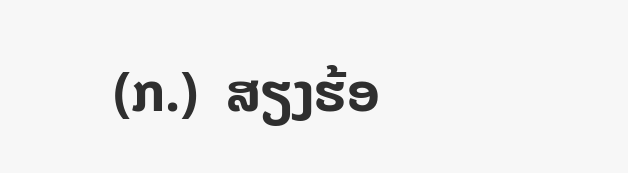(ກ.)  ສຽງຮ້ອ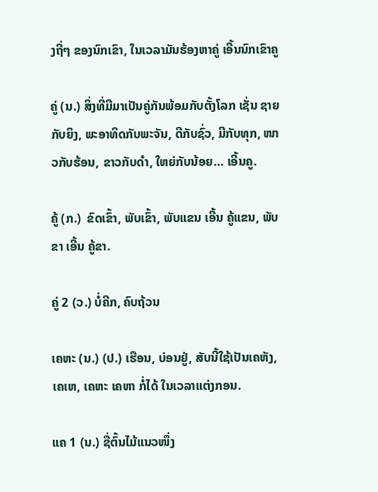ງຖີ່ໆ ຂອງນົກເຂົາ, ໃນເວລາມັນຮ້ອງຫາຄູ່ ເອີ້ນນົກເຂົາຄູ

ຄູ່ (ນ.) ສິ່ງທີ່ມີມາເປັນຄູ່ກັນພ້ອມກັບຕັ້ງໂລກ ເຊັ່ນ ຊາຍກັບຍິງ, ພະອາທິດກັບພະຈັນ, ດີກັບຊົ່ວ, ມີກັບທຸກ, ໜາວກັບຮ້ອນ, ຂາວກັບດໍາ, ໃຫຍ່ກັບນ້ອຍ… ເອີ້ນຄູ.

ຄູ້ (ກ.)  ຂົດເຂົ້າ, ພັບເຂົ້າ, ພັບແຂນ ເອີ້ນ ຄູ້ແຂນ, ພັບຂາ ເອີ້ນ ຄູ້ຂາ.

ຄູ່ 2 (ວ.) ບໍ່ຄີກ, ຄົບຖ້ວນ

ເຄຫະ (ນ.) (ປ.) ເຮືອນ, ບ່ອນຢູ່, ສັບນີ້ໃຊ້ເປັນເຄຫັງ, ເຄເຫ, ເຄຫະ ເຄຫາ ກໍ່ໄດ້ ໃນເວລາແຕ່ງກອນ.

ແຄ 1 (ນ.) ຊື່ຕົ້ນໄມ້ແນວໜຶ່ງ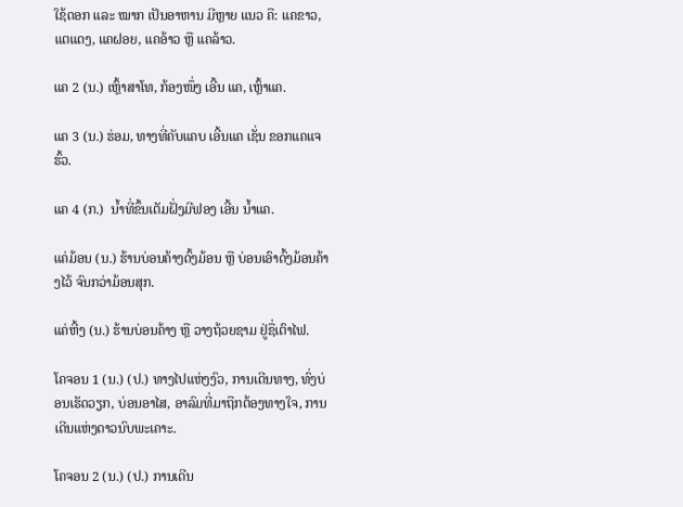ໃຊ້ດອກ ແລະ ໝາກ ເປັນອາຫານ ມີຫຼາຍ ແນວ ຄື: ແຄຂາວ, ແຕແດງ, ແຄຝອຍ, ແຄອ້າວ ຫຼື ແຄລ້າວ.

ແຄ 2 (ນ.) ເຫຼົ້າສາໂທ, ກ້ອງໜຶ່ງ ເອີ້ນ ແຄ, ເຫຼົ້າແຄ.

ແຄ 3 (ນ.) ຮ່ອມ, ທາງທີ່ຄັບແຄບ ເອີ້ນແຄ ເຊັ່ນ ຂອກແຄແຈຮົ້ວ.

ແຄ 4 (ກ.)  ນໍ້າທີ່ຂຶ້ນເຕັມຝັ່ງມີຟອງ ເອີ້ນ ນໍ້າແຄ.

ແຄ່ມ້ອນ (ນ.) ຮ້ານບ່ອນຄ້າງດົ້ງມ້ອນ ຫຼື ບ່ອນເອົາດົ້ງມ້ອນຄ້າງໄວ້ ຈົນກວ່າມ້ອນສຸກ.

ແຄ່ຫີ້ງ (ນ.) ຮ້ານບ່ອນຄ້າງ ຫຼື ວາງຖ້ວຍຊາມ ຢູ່ຊື່ເຕົາໄຟ.

ໂຄຈອນ 1 (ນ.) (ປ.) ທາງໄປແຫ່ງງົວ, ການເດີນທາງ, ທົ່ງບ່ອນເຮັດວຽກ, ບ່ອນອາໄສ, ອາລົມທີ່ມາຖືກຕ້ອງທາງໃຈ, ການເດີນແຫ່ງດາວນົບພະເຄາະ.

ໂຄຈອນ 2 (ນ.) (ປ.) ການເດີນ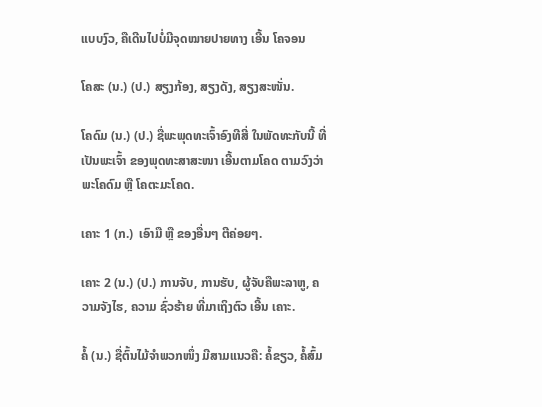ແບບງົວ, ຄືເດີນໄປບໍ່ມີຈຸດໝາຍປາຍທາງ ເອີ້ນ ໂຄຈອນ

ໂຄສະ (ນ.) (ປ.) ສຽງກ້ອງ, ສຽງດັງ, ສຽງສະໜັ່ນ.

ໂຄດົມ (ນ.) (ປ.) ຊື່ພະພຸດທະເຈົ້າອົງທີສີ່ ໃນພັດທະກັບນີ້ ທີ່ເປັນພະເຈົ້າ ຂອງພຸດທະສາສະໜາ ເອີ້ນຕາມໂຄດ ຕາມວົງວ່າ ພະໂຄດົມ ຫຼື ໂຄຕະມະໂຄດ.

ເຄາະ 1 (ກ.)  ເອົາມື ຫຼື ຂອງອື່ນໆ ຕີຄ່ອຍໆ.

ເຄາະ 2 (ນ.) (ປ.) ການຈັບ, ການຮັບ, ຜູ້ຈັບຄືພະລາຫູ, ຄວາມຈັງໄຮ, ຄວາມ ຊົ່ວຮ້າຍ ທີ່ມາເຖິງຕົວ ເອີ້ນ ເຄາະ.

ຄໍ້ (ນ.) ຊື່ຕົ້ນໄມ້ຈໍາພວກໜຶ່ງ ມີສາມແນວຄື: ຄໍ້ຂຽວ, ຄໍ້ສົ້ມ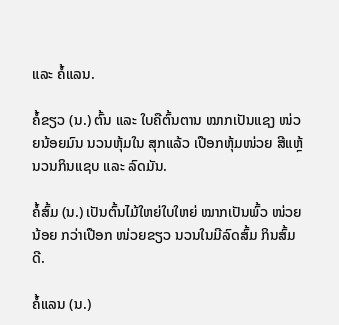ແລະ ຄໍ້ແລນ.

ຄໍ້ຂຽວ (ນ.) ຕົ້ນ ແລະ ໃບຄືຕົ້ນຕານ ໝາກເປັນແຊງ ໜ່ວຍນ້ອຍມົນ ນວນຫຸ້ມໃນ ສຸກແລ້ວ ເປືອກຫຸ້ມໜ່ວຍ ສີແຫຼ້ ນວນກິນແຊບ ແລະ ລົດມັນ.

ຄໍ້ສົ້ມ (ນ.) ເປັນຕົ້ນໄມ້ໃຫຍ່ໃບໃຫຍ່ ໝາກເປັນພົ້ວ ໜ່ວຍນ້ອຍ ກວ່າເປືອກ ໜ່ວຍຂຽວ ນວນໃນມີລົດສົ້ມ ກິນສົ້ມດີ.

ຄໍ້ແລນ (ນ.)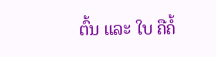ຕົ້ນ ແລະ ໃບ ຄືຄໍ້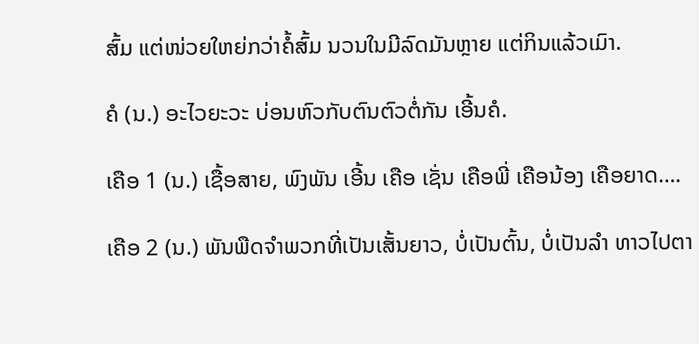ສົ້ມ ແຕ່ໜ່ວຍໃຫຍ່ກວ່າຄໍ້ສົ້ມ ນວນໃນມີລົດມັນຫຼາຍ ແຕ່ກິນແລ້ວເມົາ.

ຄໍ (ນ.) ອະໄວຍະວະ ບ່ອນຫົວກັບຕົນຕົວຕໍ່ກັນ ເອີ້ນຄໍ.

ເຄືອ 1 (ນ.) ເຊື້ອສາຍ, ພົງພັນ ເອີ້ນ ເຄືອ ເຊັ່ນ ເຄືອພີ່ ເຄືອນ້ອງ ເຄືອຍາດ….

ເຄືອ 2 (ນ.) ພັນພືດຈໍາພວກທີ່ເປັນເສັ້ນຍາວ, ບໍ່ເປັນຕົ້ນ, ບໍ່ເປັນລໍາ ທາວໄປຕາ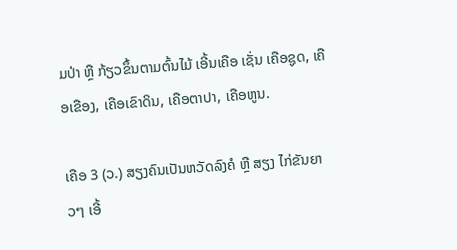ມປ່າ ຫຼື ກ້ຽວຂຶ້ນຕາມຕົ້ນໄມ້ ເອີ້ນເຄືອ ເຊັ່ນ ເຄືອຊູດ, ເຄືອເຂືອງ, ເຄືອເຂົາດິນ, ເຄືອຕາປາ, ເຄືອຫູນ.

ເຄືອ 3 (ວ.) ສຽງຄົນເປັນຫວັດລົງຄໍ ຫຼື ສຽງ ໄກ່ຂັນຍາວໆ ເອີ້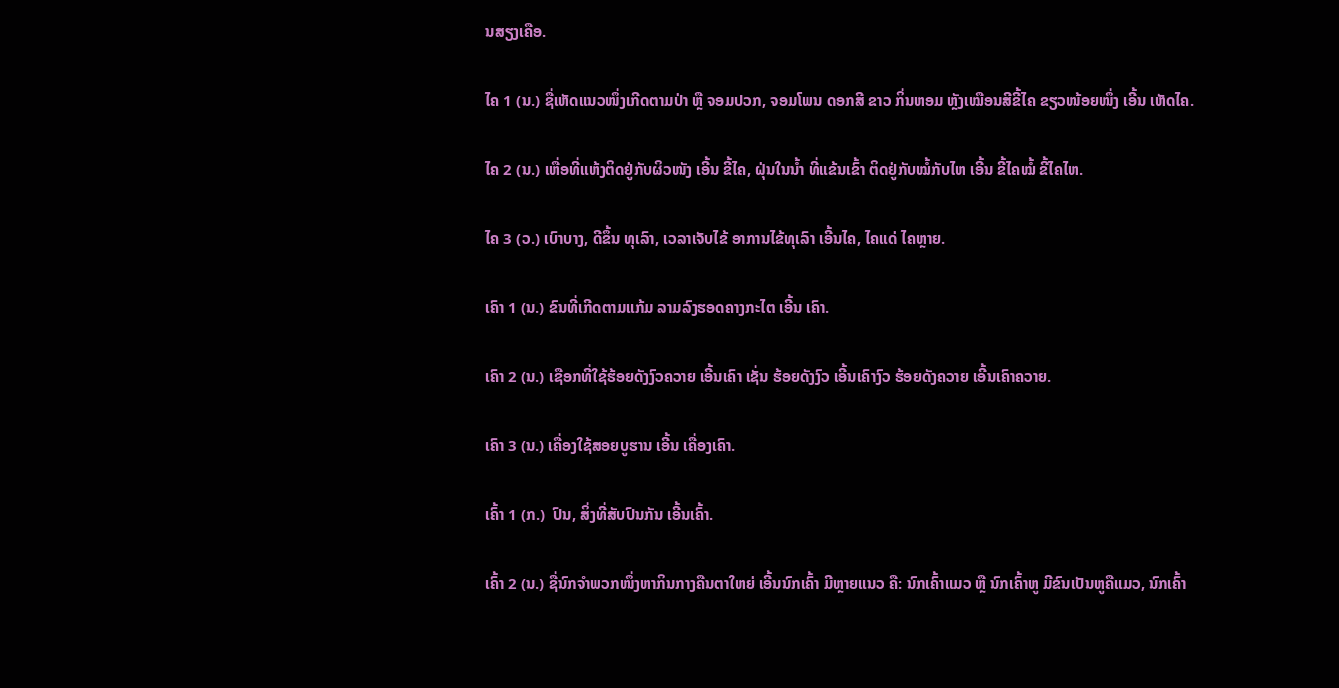ນສຽງເຄືອ.

ໄຄ 1 (ນ.) ຊື່ເຫັດແນວໜຶ່ງເກີດຕາມປ່າ ຫຼື ຈອມປວກ, ຈອມໂພນ ດອກສີ ຂາວ ກິ່ນຫອມ ຫຼັງເໝືອນສີຂີ້ໄຄ ຂຽວໜ້ອຍໜຶ່ງ ເອີ້ນ ເຫັດໄຄ.

ໄຄ 2 (ນ.) ເຫື່ອທີ່ແຫ້ງຕິດຢູ່ກັບຜິວໜັງ ເອີ້ນ ຂີ້ໄຄ, ຝຸ່ນໃນນໍ້າ ທີ່ແຂ້ນເຂົ້າ ຕິດຢູ່ກັບໝໍ້ກັບໄຫ ເອີ້ນ ຂີ້ໄຄໝໍ້ ຂີ້ໄຄໄຫ.

ໄຄ 3 (ວ.) ເບົາບາງ, ດີຂຶ້ນ ທຸເລົາ, ເວລາເຈັບໄຂ້ ອາການໄຂ້ທຸເລົາ ເອີ້ນໄຄ, ໄຄແດ່ ໄຄຫຼາຍ.

ເຄົາ 1 (ນ.) ຂົນທີ່ເກີດຕາມແກ້ມ ລາມລົງຮອດຄາງກະໄຕ ເອີ້ນ ເຄົາ.

ເຄົາ 2 (ນ.) ເຊືອກທີ່ໃຊ້ຮ້ອຍດັງງົວຄວາຍ ເອີ້ນເຄົາ ເຊັ່ນ ຮ້ອຍດັງງົວ ເອີ້ນເຄົາງົວ ຮ້ອຍດັງຄວາຍ ເອີ້ນເຄົາຄວາຍ.

ເຄົາ 3 (ນ.) ເຄື່ອງໃຊ້ສອຍບູຮານ ເອີ້ນ ເຄື່ອງເຄົາ.

ເຄົ້າ 1 (ກ.)  ປົນ, ສິ່ງທີ່ສັບປົນກັນ ເອີ້ນເຄົ້າ.

ເຄົ້າ 2 (ນ.) ຊື່ນົກຈໍາພວກໜຶ່ງຫາກິນກາງຄືນຕາໃຫຍ່ ເອີ້ນນົກເຄົ້າ ມີຫຼາຍແນວ ຄື: ນົກເຄົ້າແມວ ຫຼື ນົກເຄົ້າຫູ ມີຂົນເປັນຫູຄືແມວ, ນົກເຄົ້າ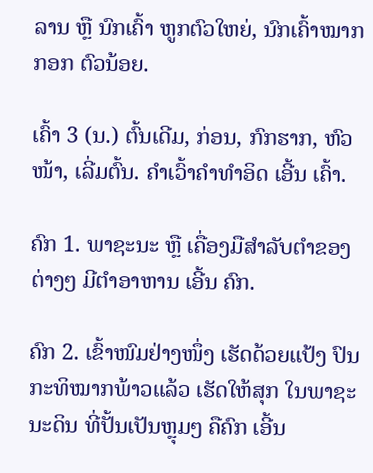ລານ ຫຼື ນົກເຄົ້າ ຫູກຕົວໃຫຍ່, ນົກເຄົ້າໝາກກອກ ຕົວນ້ອຍ.

ເຄົ້າ 3 (ນ.) ຕົ້ນເດີມ, ກ່ອນ, ກົກຮາກ, ຫົວໜ້າ, ເລີ່ມຕົ້ນ. ຄຳເວົ້າຄຳທໍາອິດ ເອີ້ນ ເຄົ້າ.

ຄົກ 1. ພາຊະນະ ຫຼື ເຄື່ອງມືສໍາລັບຕໍາຂອງຕ່າງໆ ມີຕໍາອາຫານ ເອີ້ນ ຄົກ.

ຄົກ 2. ເຂົ້າໜົມຢ່າງໜຶ່ງ ເຮັດດ້ວຍແປ້ງ ປົນກະທິໝາກພ້າວແລ້ວ ເຮັດໃຫ້ສຸກ ໃນພາຊະນະດິນ ທີ່ປັ້ນເປັນຫຼຸມໆ ຄືຄົກ ເອີ້ນ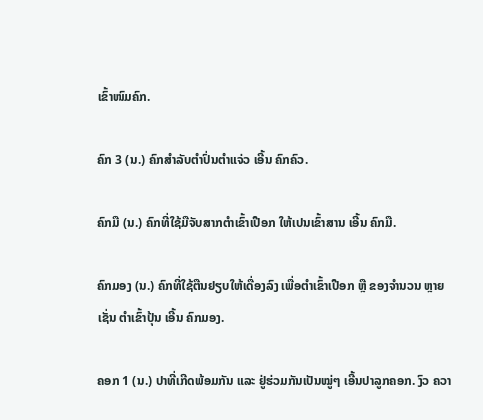ເຂົ້າໜົມຄົກ.

ຄົກ 3 (ນ.) ຄົກສໍາລັບຕຳປົ່ນຕຳແຈ່ວ ເອີ້ນ ຄົກຄົວ.

ຄົກມື (ນ.) ຄົກທີ່ໃຊ້ມືຈັບສາກຕຳເຂົ້າເປືອກ ໃຫ້ເປນເຂົ້າສານ ເອີ້ນ ຄົກມື.

ຄົກມອງ (ນ.) ຄົກທີ່ໃຊ້ຕືນຢຽບໃຫ້ເດື່ອງລົງ ເພື່ອຕຳເຂົ້າເປືອກ ຫຼື ຂອງຈໍານວນ ຫຼາຍເຊັ່ນ ຕຳເຂົ້າປຸ້ນ ເອີ້ນ ຄົກມອງ.

ຄອກ 1 (ນ.) ປາທີ່ເກີດພ້ອມກັນ ແລະ ຢູ່ຮ່ວມກັນເປັນໝູ່ໆ ເອີ້ນປາລູກຄອກ. ງົວ ຄວາ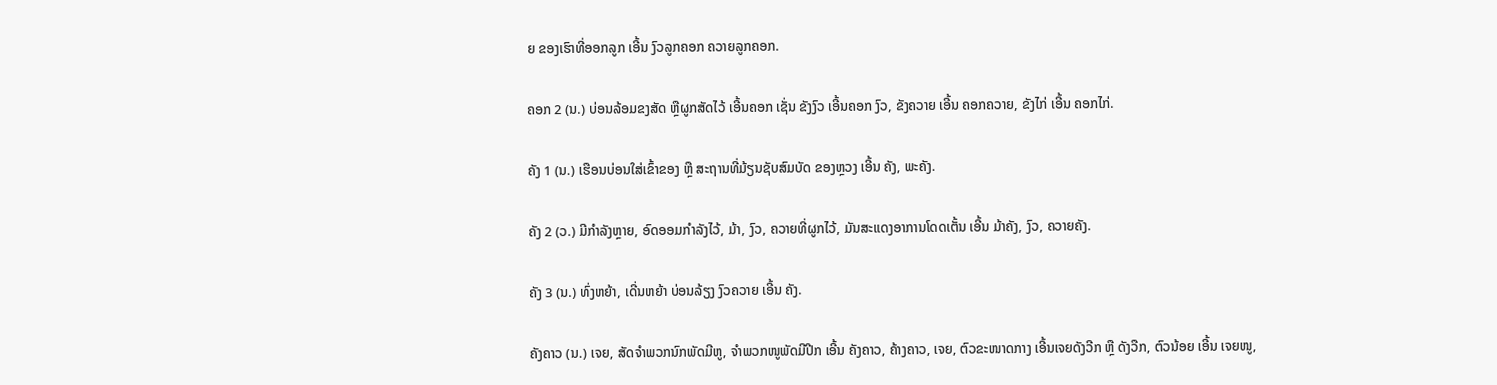ຍ ຂອງເຮົາທີ່ອອກລູກ ເອີ້ນ ງົວລູກຄອກ ຄວາຍລູກຄອກ.

ຄອກ 2 (ນ.) ບ່ອນລ້ອມຂງສັດ ຫຼືຜູກສັດໄວ້ ເອີ້ນຄອກ ເຊັ່ນ ຂັງງົວ ເອີ້ນຄອກ ງົວ, ຂັງຄວາຍ ເອີ້ນ ຄອກຄວາຍ, ຂັງໄກ່ ເອີ້ນ ຄອກໄກ່.

ຄັງ 1 (ນ.) ເຮືອນບ່ອນໃສ່ເຂົ້າຂອງ ຫຼື ສະຖານທີ່ມ້ຽນຊັບສົມບັດ ຂອງຫຼວງ ເອີ້ນ ຄັງ, ພະຄັງ.

ຄັງ 2 (ວ.) ມີກໍາລັງຫຼາຍ, ອົດອອມກໍາລັງໄວ້, ມ້າ, ງົວ, ຄວາຍທີ່ຜູກໄວ້, ມັນສະແດງອາການໂດດເຕັ້ນ ເອີ້ນ ມ້າຄັງ, ງົວ, ຄວາຍຄັງ.

ຄັງ 3 (ນ.) ທົ່ງຫຍ້າ, ເດີ່ນຫຍ້າ ບ່ອນລ້ຽງ ງົວຄວາຍ ເອີ້ນ ຄັງ.

ຄັງຄາວ (ນ.) ເຈຍ, ສັດຈໍາພວກນົກພັດມີຫູ, ຈໍາພວກໜູພັດມີປີກ ເອີ້ນ ຄັງຄາວ, ຄ້າງຄາວ, ເຈຍ, ຕົວຂະໜາດກາງ ເອີ້ນເຈຍດັງວີກ ຫຼື ດັງວືກ, ຕົວນ້ອຍ ເອີ້ນ ເຈຍໜູ,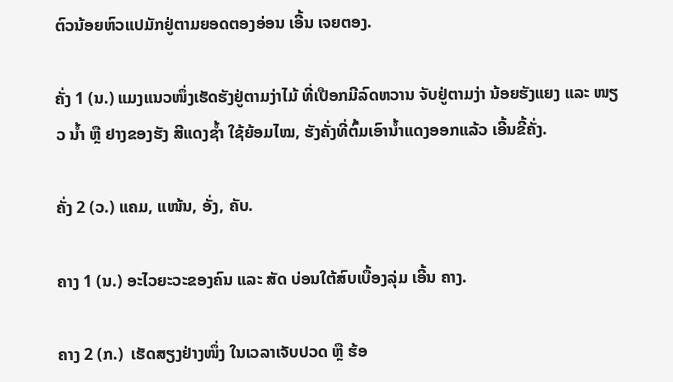ຕົວນ້ອຍຫົວແປມັກຢູ່ຕາມຍອດຕອງອ່ອນ ເອີ້ນ ເຈຍຕອງ.

ຄັ່ງ 1 (ນ.) ແມງແນວໜຶ່ງເຮັດຮັງຢູ່ຕາມງ່າໄມ້ ທີ່ເປືອກມີລົດຫວານ ຈັບຢູ່ຕາມງ່າ ນ້ອຍຮັງແຍງ ແລະ ໜຽວ ນໍ້າ ຫຼື ຢາງຂອງຮັງ ສີແດງຊໍ້າ ໃຊ້ຍ້ອມໄໝ, ຮັງຄັ່ງທີ່ຕົ້ມເອົານໍ້າແດງອອກແລ້ວ ເອີ້ນຂີ້ຄັ່ງ.

ຄັ່ງ 2 (ວ.) ແຄມ, ແໜ້ນ, ອັ່ງ, ຄັບ.

ຄາງ 1 (ນ.) ອະໄວຍະວະຂອງຄົນ ແລະ ສັດ ບ່ອນໃຕ້ສົບເບື້ອງລຸ່ມ ເອີ້ນ ຄາງ.

ຄາງ 2 (ກ.)  ເຮັດສຽງຢ່າງໜຶ່ງ ໃນເວລາເຈັບປວດ ຫຼື ຮ້ອ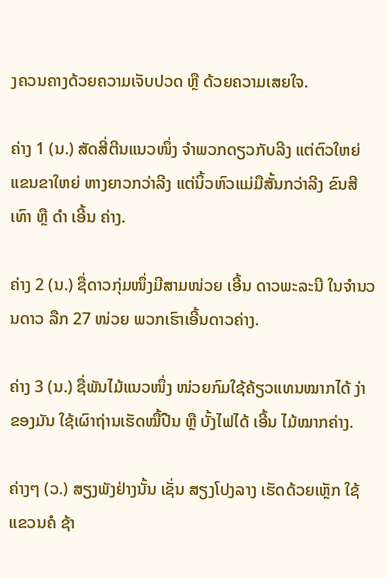ງຄວນຄາງດ້ວຍຄວາມເຈັບປວດ ຫຼື ດ້ວຍຄວາມເສຍໃຈ.

ຄ່າງ 1 (ນ.) ສັດສີ່ຕີນແນວໜຶ່ງ ຈໍາພວກດຽວກັບລີງ ແຕ່ຕົວໃຫຍ່ ແຂນຂາໃຫຍ່ ຫາງຍາວກວ່າລີງ ແຕ່ນິ້ວຫົວແມ່ມືສັ້ນກວ່າລີງ ຂົນສີເທົາ ຫຼື ດໍາ ເອີ້ນ ຄ່າງ.

ຄ່າງ 2 (ນ.) ຊື່ດາວກຸ່ມໜຶ່ງມີສາມໜ່ວຍ ເອີ້ນ ດາວພະລະນີ ໃນຈໍານວນດາວ ລືກ 27 ໜ່ວຍ ພວກເຮົາເອີ້ນດາວຄ່າງ.

ຄ່າງ 3 (ນ.) ຊື່ພັນໄມ້ແນວໜຶ່ງ ໜ່ວຍກົມໃຊ້ຄ້ຽວແທນໝາກໄດ້ ງ່າຂອງມັນ ໃຊ້ເຜົາຖ່ານເຮັດໝື້ປືນ ຫຼື ບັ້ງໄຟໄດ້ ເອີ້ນ ໄມ້ໝາກຄ່າງ.

ຄ່າງໆ (ວ.) ສຽງພັງຢ່າງນັ້ນ ເຊັ່ນ ສຽງໂປງລາງ ເຮັດດ້ວຍເຫຼັກ ໃຊ້ແຂວນຄໍ ຊ້າ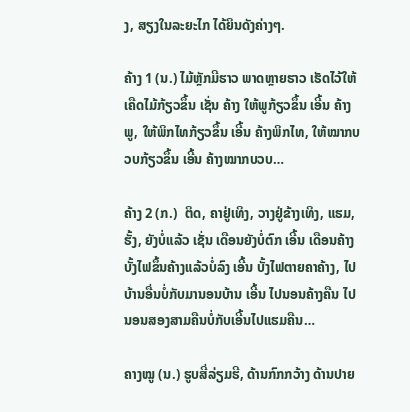ງ, ສຽງໃນລະຍະໄກ ໄດ້ຍິນດັງຄ່າງໆ.

ຄ້າງ 1 (ນ.) ໄມ້ຫຼັກມີຮາວ ພາດຫຼາຍຮາວ ເຮັດໄວ້ໃຫ້ເຄືດໄມ້ກ້ຽວຂຶ້ນ ເຊັ່ນ ຄ້າງ ໃຫ້ພູກ້ຽວຂຶ້ນ ເອີ້ນ ຄ້າງພູ, ໃຫ້ພິກໄທກ້ຽວຂຶ້ນ ເອີ້ນ ຄ້າງພິກໄທ, ໃຫ້ໝາກບວບກ້ຽວຂຶ້ນ ເອີ້ນ ຄ້າງໝາກບວບ…

ຄ້າງ 2 (ກ.)  ຕິດ, ຄາຢູ່ເທິງ, ວາງຢູ່ຂ້າງເທິງ, ແຮມ, ຮັ້ງ, ຍັງບໍ່ແລ້ວ ເຊັ່ນ ເດືອນຍັງບໍ່ຕົກ ເອີ້ນ ເດືອນຄ້າງ ບັ້ງໄຟຂຶ້ນຄ້າງແລ້ວບໍ່ລົງ ເອີ້ນ ບັ້ງໄຟຕາຍຄາຄ້າງ, ໄປບ້ານອື່ນບໍ່ກັບມານອນບ້ານ ເອີ້ນ ໄປນອນຄ້າງຄືນ ໄປນອນສອງສາມຄືນບໍ່ກັບເອີ້ນໄປແຮມຄືນ…

ຄາງໝູ (ນ.) ຮູບສີ່ລ່ຽມຮີ, ດ້ານກົກກວ້າງ ດ້ານປາຍ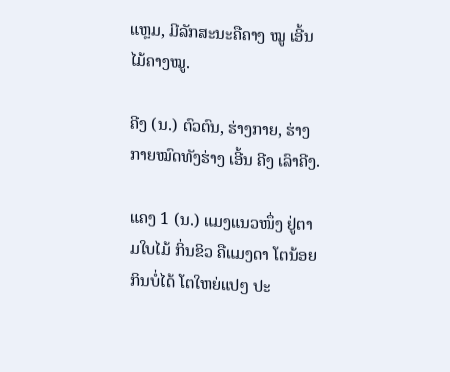ແຫຼມ, ມີລັກສະນະຄືຄາງ ໝູ ເອີ້ນ ໄມ້ຄາງໝູ.

ຄີງ (ນ.) ຕົວຕົນ, ຮ່າງກາຍ, ຮ່າງກາຍໝົດທັງຮ່າງ ເອີ້ນ ຄີງ ເລົາຄີງ.

ແຄງ 1 (ນ.) ແມງແນວໜຶ່ງ ຢູ່ຕາມໃບໄມ້ ກິ່ນຂິວ ຄືແມງດາ ໂຕນ້ອຍກິນບໍ່ໄດ້ ໂຕໃຫຍ່ແປໆ ປະ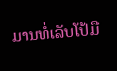ມານທໍ່ເລັບໂປ້ມື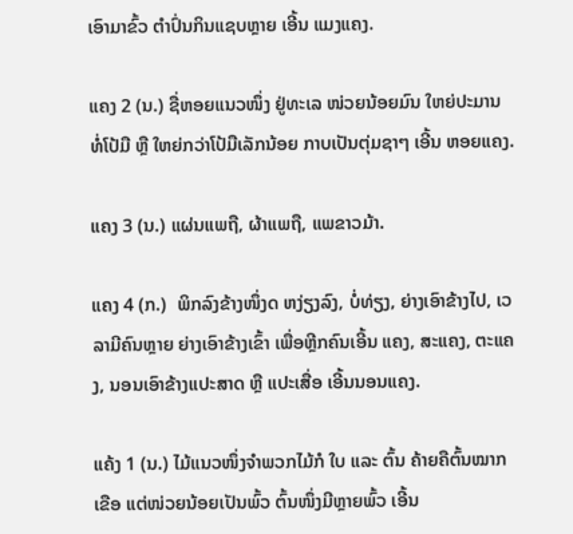ເອົາມາຂົ້ວ ຕຳປົ່ນກິນແຊບຫຼາຍ ເອີ້ນ ແມງແຄງ.

ແຄງ 2 (ນ.) ຊື່ຫອຍແນວໜຶ່ງ ຢູ່ທະເລ ໜ່ວຍນ້ອຍມົນ ໃຫຍ່ປະມານທໍ່ໂປ້ມື ຫຼື ໃຫຍ່ກວ່າໂປ້ມືເລັກນ້ອຍ ກາບເປັນຕຸ່ມຊາໆ ເອີ້ນ ຫອຍແຄງ.

ແຄງ 3 (ນ.) ແຜ່ນແພຖື, ຜ້າແພຖື, ແພຂາວມ້າ.

ແຄງ 4 (ກ.)  ພິກລົງຂ້າງໜຶ່ງດ ຫງ່ຽງລົງ, ບໍ່ທ່ຽງ, ຍ່າງເອົາຂ້າງໄປ, ເວລາມີຄົນຫຼາຍ ຍ່າງເອົາຂ້າງເຂົ້າ ເພື່ອຫຼີກຄົນເອີ້ນ ແຄງ, ສະແຄງ, ຕະແຄງ, ນອນເອົາຂ້າງແປະສາດ ຫຼື ແປະເສື່ອ ເອີ້ນນອນແຄງ.

ແຄ້ງ 1 (ນ.) ໄມ້ແນວໜຶ່ງຈໍາພວກໄມ້ກໍ ໃບ ແລະ ຕົ້ນ ຄ້າຍຄືຕົ້ນໝາກເຂືອ ແຕ່ໜ່ວຍນ້ອຍເປັນພົ້ວ ຕົ້ນໜຶ່ງມີຫຼາຍພົ້ວ ເອີ້ນ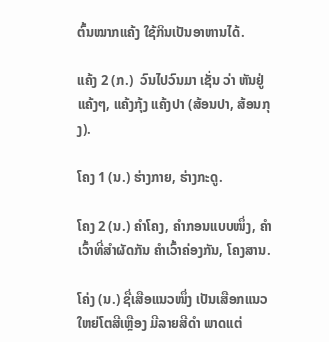ຕົ້ນໝາກແຄ້ງ ໃຊ້ກິນເປັນອາຫານໄດ້.

ແຄ້ງ 2 (ກ.)  ວົນໄປວົນມາ ເຊັ່ນ ວ່າ ຫັນຢູ່ແຄ້ງໆ, ແຄ້ງກຸ້ງ ແຄ້ງປາ (ສ້ອນປາ, ສ້ອນກຸງ).

ໂຄງ 1 (ນ.) ຮ່າງກາຍ, ຮ່າງກະດູ.

ໂຄງ 2 (ນ.) ຄຳໂຄງ, ຄຳກອນແບບໜຶ່ງ, ຄຳເວົ້າທີ່ສໍາຜັດກັນ ຄຳເວົ້າຄ່ອງກັນ, ໂຄງສານ.

ໂຄ່ງ (ນ.) ຊື່ເສືອແນວໜຶ່ງ ເປັນເສືອກແນວໃຫຍ່ໂຕສີເຫຼືອງ ມີລາຍສີດໍາ ພາດແຕ່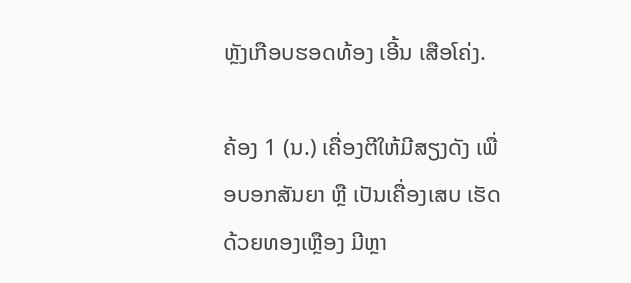ຫຼັງເກືອບຮອດທ້ອງ ເອີ້ນ ເສືອໂຄ່ງ.

ຄ້ອງ 1 (ນ.) ເຄື່ອງຕີໃຫ້ມີສຽງດັງ ເພື່ອບອກສັນຍາ ຫຼື ເປັນເຄື່ອງເສບ ເຮັດດ້ວຍທອງເຫຼືອງ ມີຫຼາ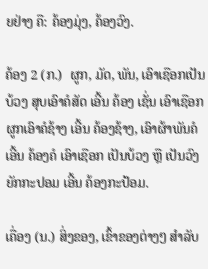ຍຢ່າງ ຄື: ຄ້ອງມຸ່ງ, ຄ້ອງວົງ.

ຄ້ອງ 2 (ກ.)  ຜູກ, ມັດ, ພັນ, ເອົາເຊືອກເປັນບ້ວງ ສຸບເອົາຄໍສັດ ເອີ້ນ ຄ້ອງ ເຊັ່ນ ເອົາເຊືອກຜູກເອົາຄໍຊ້າງ ເອີ້ນ ຄ້ອງຊ້າງ, ເອົາຜ້າພັນຄໍ ເອີ້ນ ຄ້ອງຄໍ ເອົາເຊືອກ ເປັນບ້ວງ ຫຼື ເປັນວົງຍັກກະປອມ ເອີ້ນ ຄ້ອງກະປ້ອມ.

ເຄື່ອງ (ນ.) ສິ່ງຂອງ, ເຂົ້າຂອງຕ່າງໆ ສໍາລັບ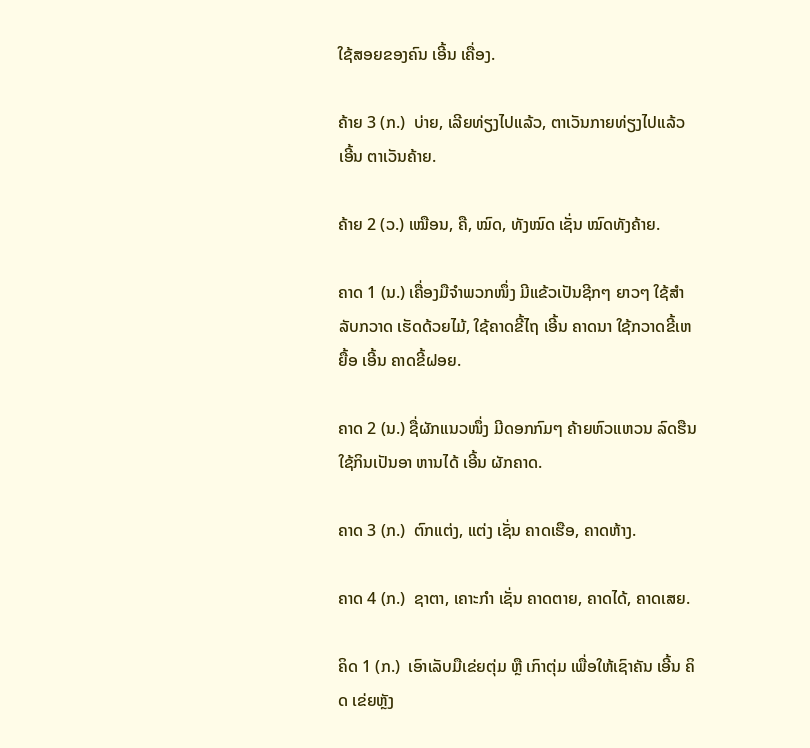ໃຊ້ສອຍຂອງຄົນ ເອີ້ນ ເຄື່ອງ.

ຄ້າຍ 3 (ກ.)  ບ່າຍ, ເລີຍທ່ຽງໄປແລ້ວ, ຕາເວັນກາຍທ່ຽງໄປແລ້ວ ເອີ້ນ ຕາເວັນຄ້າຍ.

ຄ້າຍ 2 (ວ.) ເໝືອນ, ຄື, ໝົດ, ທັງໝົດ ເຊັ່ນ ໝົດທັງຄ້າຍ.

ຄາດ 1 (ນ.) ເຄື່ອງມືຈໍາພວກໜຶ່ງ ມີແຂ້ວເປັນຊີກໆ ຍາວໆ ໃຊ້ສໍາລັບກວາດ ເຮັດດ້ວຍໄມ້, ໃຊ້ຄາດຂີ້ໄຖ ເອີ້ນ ຄາດນາ ໃຊ້ກວາດຂີ້ເຫຍື້ອ ເອີ້ນ ຄາດຂີ້ຝອຍ.

ຄາດ 2 (ນ.) ຊື່ຜັກແນວໜຶ່ງ ມີດອກກົມໆ ຄ້າຍຫົວແຫວນ ລົດຮືນ ໃຊ້ກິນເປັນອາ ຫານໄດ້ ເອີ້ນ ຜັກຄາດ.

ຄາດ 3 (ກ.)  ຕົກແຕ່ງ, ແຕ່ງ ເຊັ່ນ ຄາດເຮືອ, ຄາດຫ້າງ.

ຄາດ 4 (ກ.)  ຊາຕາ, ເຄາະກໍາ ເຊັ່ນ ຄາດຕາຍ, ຄາດໄດ້, ຄາດເສຍ.

ຄິດ 1 (ກ.)  ເອົາເລັບມືເຂ່ຍຕຸ່ມ ຫຼື ເກົາຕຸ່ມ ເພື່ອໃຫ້ເຊົາຄັນ ເອີ້ນ ຄິດ ເຂ່ຍຫຼັງ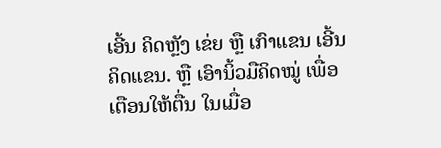ເອີ້ນ ຄິດຫຼັງ ເຂ່ຍ ຫຼື ເກົາແຂນ ເອີ້ນ ຄິດແຂນ. ຫຼື ເອົານິ້ວມືຄິດໝູ່ ເພື່ອ ເຕືອນໃຫ້ຕື່ນ ໃນເມື່ອ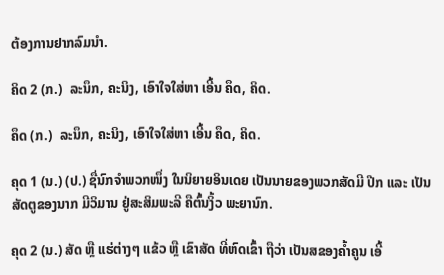ຕ້ອງການຢາກລົມນໍາ.

ຄິດ 2 (ກ.)  ລະນຶກ, ຄະນິງ, ເອົາໃຈໃສ່ຫາ ເອີ້ນ ຄຶດ, ຄິດ.

ຄຶດ (ກ.)  ລະນຶກ, ຄະນິງ, ເອົາໃຈໃສ່ຫາ ເອີ້ນ ຄຶດ, ຄິດ.

ຄຸດ 1 (ນ.) (ປ.) ຊື່ນົກຈໍາພວກໜຶ່ງ ໃນນິຍາຍອິນເດຍ ເປັນນາຍຂອງພວກສັດມີ ປີກ ແລະ ເປັນສັດຕູຂອງນາກ ມີວິມານ ຢູ່ສະສິມພະລີ ຄືຕົ້ນງິ້ວ ພະຍານົກ.

ຄຸດ 2 (ນ.) ສັດ ຫຼື ແຮ່ຕ່າງໆ ແຂ້ວ ຫຼື ເຂົາສັດ ທີ່ຫົດເຂົ້າ ຖືວ່າ ເປັນສຂອງຄໍ້າຄູນ ເອີ້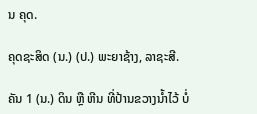ນ ຄຸດ.

ຄຸດຊະສິດ (ນ.) (ປ.) ພະຍາຊ້າງ, ລາຊະສີ.

ຄັນ 1 (ນ.) ດິນ ຫຼື ຫີນ ທີ່ປ້ານຂວາງນໍ້າໄວ້ ບໍ່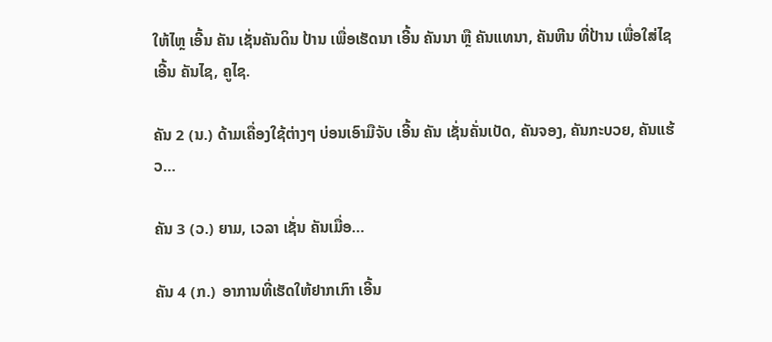ໃຫ້ໄຫຼ ເອີ້ນ ຄັນ ເຊັ່ນຄັນດິນ ປ້ານ ເພື່ອເຮັດນາ ເອີ້ນ ຄັນນາ ຫຼື ຄັນແທນາ, ຄັນຫີນ ທີ່ປ້ານ ເພື່ອໃສ່ໄຊ ເອີ້ນ ຄັນໄຊ, ຄູໄຊ.

ຄັນ 2 (ນ.) ດ້າມເຄື່ອງໃຊ້ຕ່າງໆ ບ່ອນເອົາມືຈັບ ເອີ້ນ ຄັນ ເຊັ່ນຄັ່ນເບັດ, ຄັນຈອງ, ຄັນກະບວຍ, ຄັນແຮ້ວ…

ຄັນ 3 (ວ.) ຍາມ, ເວລາ ເຊັ່ນ ຄັນເມື່ອ…

ຄັນ 4 (ກ.)  ອາການທີ່ເຮັດໃຫ້ຢາກເກົາ ເອີ້ນ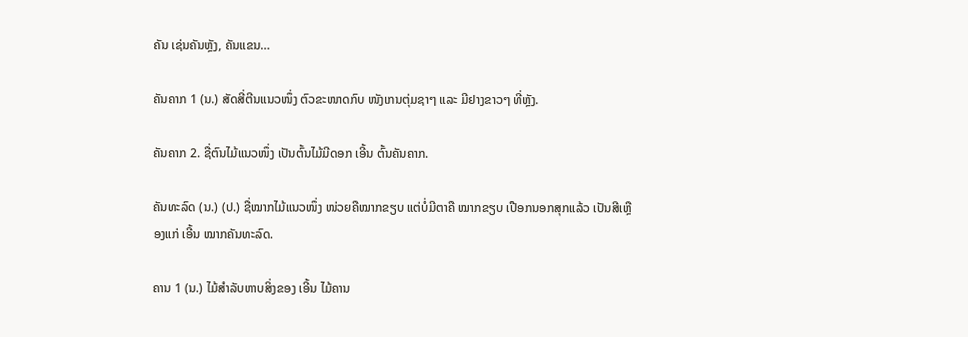ຄັນ ເຊ່ນຄັນຫຼັງ, ຄັນແຂນ…

ຄັນຄາກ 1 (ນ.) ສັດສີ່ຕີນແນວໜຶ່ງ ຕົວຂະໜາດກົບ ໜັງເກນຕຸ່ມຊາໆ ແລະ ມີຢາງຂາວໆ ທີ່ຫຼັງ.

ຄັນຄາກ 2. ຊື່ຕົນໄມ້ແນວໜຶ່ງ ເປັນຕົ້ນໄມ້ມີດອກ ເອີ້ນ ຕົ້ນຄັນຄາກ.

ຄັນທະລົດ (ນ.) (ປ.) ຊື່ໝາກໄມ້ແນວໜຶ່ງ ໜ່ວຍຄືໝາກຂຽບ ແຕ່ບໍ່ມີຕາຄື ໝາກຂຽບ ເປືອກນອກສຸກແລ້ວ ເປັນສີເຫຼືອງແກ່ ເອີ້ນ ໝາກຄັນທະລົດ.

ຄານ 1 (ນ.) ໄມ້ສໍາລັບຫາບສິ່ງຂອງ ເອີ້ນ ໄມ້ຄານ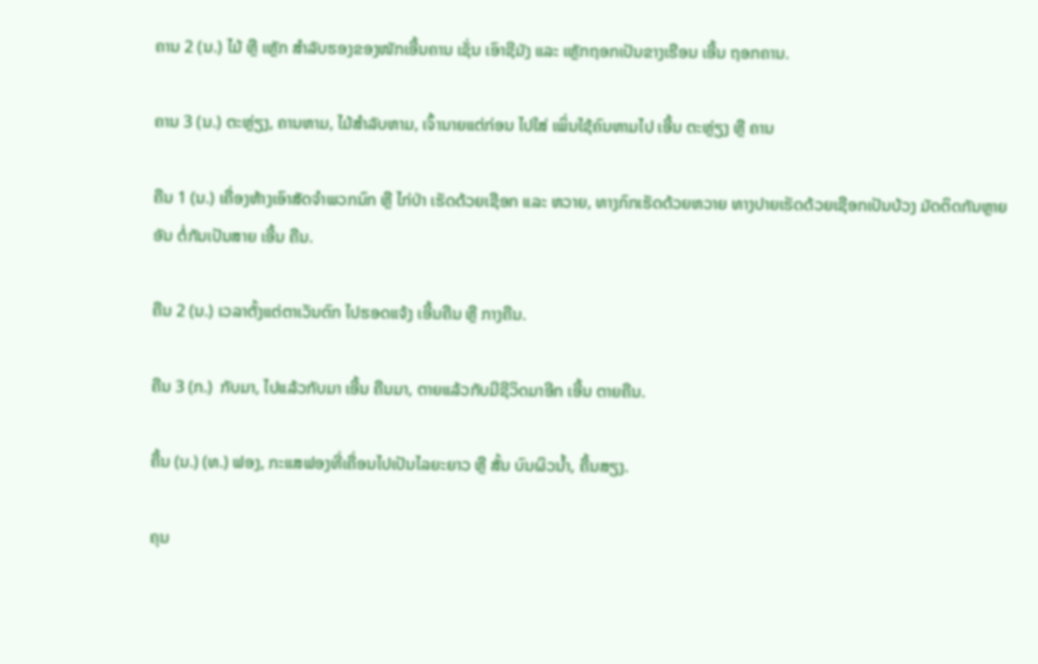ຄານ 2 (ນ.) ໄມ້ ຫຼື ເຫຼັກ ສໍາລັບຮອງຂອງໜັກເອີ້ນຄານ ເຊັ່ນ ເອົາຊີມັງ ແລະ ເຫຼັກຖອກເປັນຂາງເຮືອນ ເອີ້ນ ຖອກຄານ.

ຄານ 3 (ນ.) ຕະຫຼ່ຽງ, ຄານຫາມ, ໄມ້ສໍາລັບຫາມ, ເຈົ້ານາຍແຕ່ກ່ອນ ໄປໃສ່ ເພິ່ນໃຊ້ຄົນຫາມໄປ ເອີ້ນ ຕະຫຼ່ຽງ ຫຼື ຄານ

ຄືນ 1 (ນ.) ເຄື່ອງຫ້າງເອົາສັດຈໍາພວກນົກ ຫຼື ໄກ່ປ່າ ເຮັດດ້ວຍເຊືອກ ແລະ ຫວາຍ, ທາງກົກເຮັດດ້ວຍຫວາຍ ທາງປາຍເຮັດດ້ວຍເຊືອກເປັນບ້ວງ ມັດຕິດກັນຫຼາຍອັນ ຕໍ່ກັນເປັນສາຍ ເອີ້ນ ຄືນ.

ຄືນ 2 (ນ.) ເວລາຕັ້ງແຕ່ຕາເວັນຕົກ ໄປຮອດແຈ້ງ ເອີ້ນຄືນ ຫຼື ກາງຄືນ.

ຄືນ 3 (ກ.)  ກັບມາ, ໄປແລ້ວກັບມາ ເອີ້ນ ຄືນມາ, ຕາຍແລ້ວກັບມີຊີວິດມາອີກ ເອີ້ນ ຕາຍຄືນ.

ຄື້ນ (ນ.) (ທ.) ຟອງ, ກະແສຟອງທີ່ເຄື່ອນໄປເປັນໄລຍະຍາວ ຫຼື ສັ້ນ ບົນຜິວນໍ້າ, ຄື້ນສຽງ.

ຄຸນ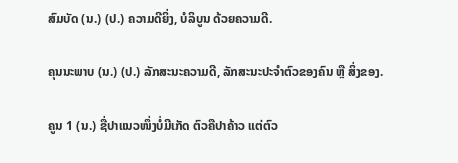ສົມບັດ (ນ.) (ປ.) ຄວາມດີຍິ່ງ, ບໍລິບູນ ດ້ວຍຄວາມດີ.

ຄຸນນະພາບ (ນ.) (ປ.) ລັກສະນະຄວາມດີ, ລັກສະນະປະຈໍາຕົວຂອງຄົນ ຫຼື ສິ່ງຂອງ.

ຄູນ 1 (ນ.) ຊື່ປາແນວໜຶ່ງບໍ່ມີເກັດ ຕົວຄືປາຄ້າວ ແຕ່ຕົວ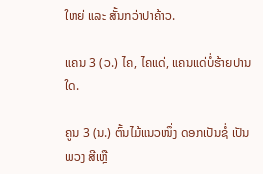ໃຫຍ່ ແລະ ສັ້ນກວ່າປາຄ້າວ.

ແຄນ 3 (ວ.) ໄຄ, ໄຄແດ່, ແຄນແດ່ບໍ່ຮ້າຍປານໃດ.

ຄູນ 3 (ນ.) ຕົ້ນໄມ້ແນວໜຶ່ງ ດອກເປັນຊໍ່ ເປັນພວງ ສີເຫຼື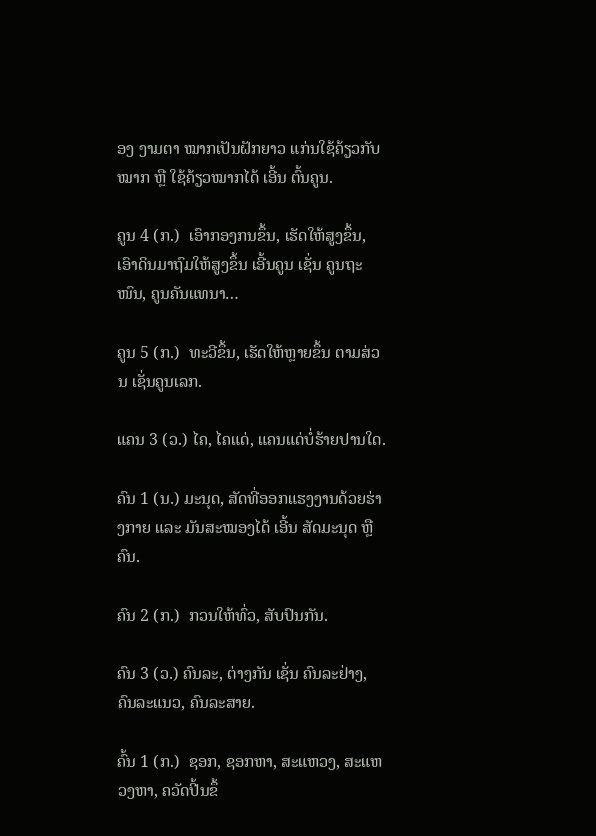ອງ ງາມຕາ ໝາກເປັນຝັກຍາວ ແກ່ນໃຊ້ຄ້ຽວກັບໝາກ ຫຼື ໃຊ້ຄ້ຽວໝາກໄດ້ ເອີ້ນ ຕົ້ນຄູນ.

ຄູນ 4 (ກ.)  ເອົາກອງກນຂຶ້ນ, ເຮັດໃຫ້ສູງຂຶ້ນ, ເອົາດິນມາຖົມໃຫ້ສູງຂຶ້ນ ເອີ້ນຄູນ ເຊັ່ນ ຄູນຖະໜົນ, ຄູນຄັນແທນາ…

ຄູນ 5 (ກ.)  ທະວີຂຶ້ນ, ເຮັດໃຫ້ຫຼາຍຂຶ້ນ ຕາມສ່ວນ ເຊັ່ນຄູນເລກ.

ແຄນ 3 (ວ.) ໄຄ, ໄຄແດ່, ແຄນແດ່ບໍ່ຮ້າຍປານໃດ.

ຄົນ 1 (ນ.) ມະນຸດ, ສັດທີ່ອອກແຮງງານດ້ວຍຮ່າງກາຍ ແລະ ມັນສະໝອງໄດ້ ເອີ້ນ ສັດມະນຸດ ຫຼື ຄົນ.

ຄົນ 2 (ກ.)  ກວນໃຫ້ທົ່ວ, ສັບປົນກັນ.

ຄົນ 3 (ວ.) ຄົນລະ, ຕ່າງກັນ ເຊັ່ນ ຄົນລະຢ່າງ, ຄົນລະແນວ, ຄົນລະສາຍ.

ຄົ້ນ 1 (ກ.)  ຊອກ, ຊອກຫາ, ສະແຫວງ, ສະແຫວງຫາ, ຄວັດປີ້ນຂຶ້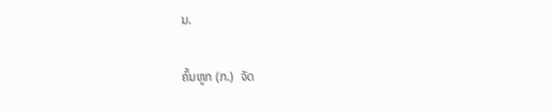ນ.

ຄົ້ນຫູກ (ກ.)  ຈັດ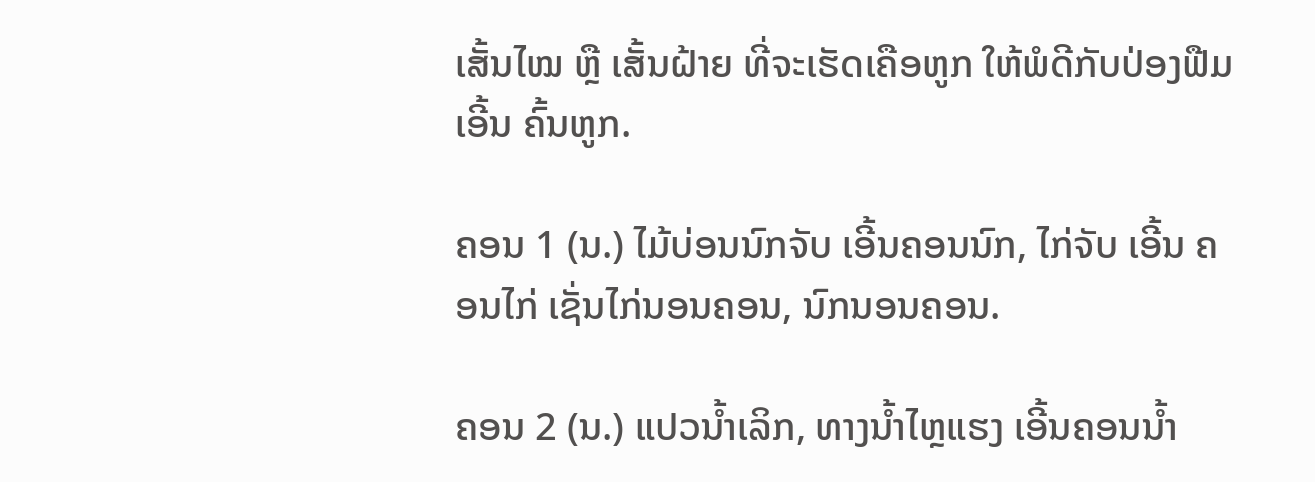ເສັ້ນໄໝ ຫຼື ເສັ້ນຝ້າຍ ທີ່ຈະເຮັດເຄືອຫູກ ໃຫ້ພໍດີກັບປ່ອງຟືມ ເອີ້ນ ຄົ້ນຫູກ.

ຄອນ 1 (ນ.) ໄມ້ບ່ອນນົກຈັບ ເອີ້ນຄອນນົກ, ໄກ່ຈັບ ເອີ້ນ ຄອນໄກ່ ເຊັ່ນໄກ່ນອນຄອນ, ນົກນອນຄອນ.

ຄອນ 2 (ນ.) ແປວນໍ້າເລິກ, ທາງນໍ້າໄຫຼແຮງ ເອີ້ນຄອນນໍ້າ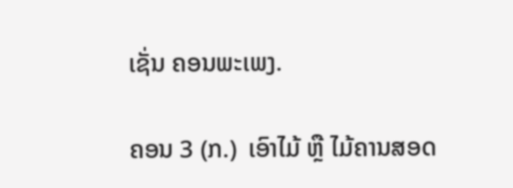ເຊັ່ນ ຄອນພະເພງ.

ຄອນ 3 (ກ.)  ເອົາໄມ້ ຫຼື ໄມ້ຄານສອດ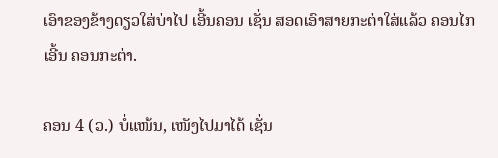ເອົາຂອງຂ້າງດຽວໃສ່ບ່າໄປ ເອີ້ນຄອນ ເຊັ່ນ ສອດເອົາສາຍກະຕ່າໃສ່ແລ້ວ ຄອນໄກເອີ້ນ ຄອນກະຕ່າ.

ຄອນ 4 (ວ.) ບໍ່ແໜ້ນ, ເໜັງໄປມາໄດ້ ເຊັ່ນ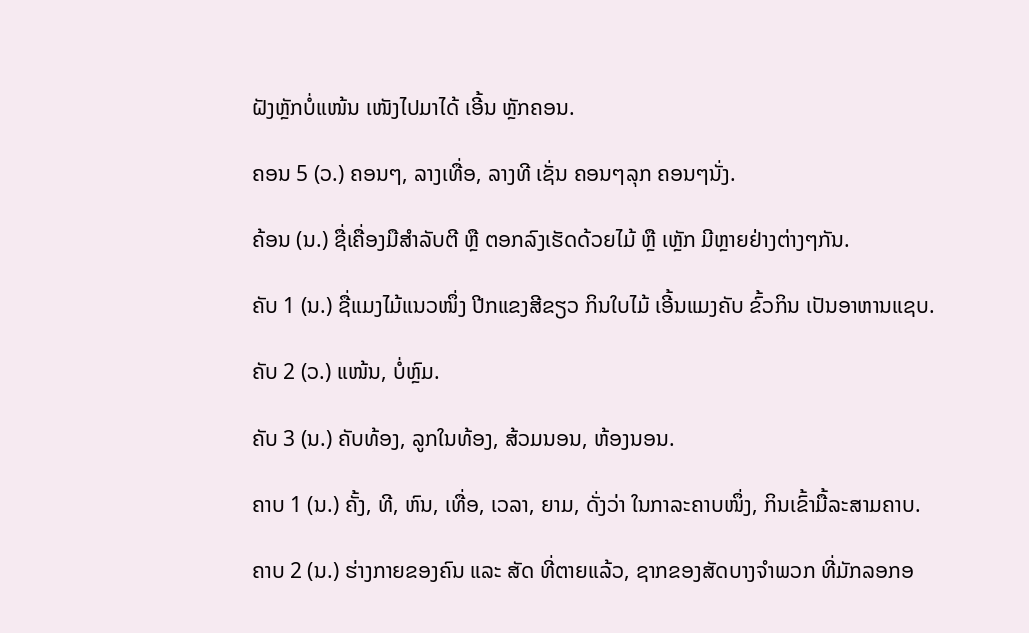ຝັງຫຼັກບໍ່ແໜ້ນ ເໜັງໄປມາໄດ້ ເອີ້ນ ຫຼັກຄອນ.

ຄອນ 5 (ວ.) ຄອນໆ, ລາງເທື່ອ, ລາງທີ ເຊັ່ນ ຄອນໆລຸກ ຄອນໆນັ່ງ.

ຄ້ອນ (ນ.) ຊື່ເຄື່ອງມືສໍາລັບຕີ ຫຼື ຕອກລົງເຮັດດ້ວຍໄມ້ ຫຼື ເຫຼັກ ມີຫຼາຍຢ່າງຕ່າງໆກັນ.

ຄັບ 1 (ນ.) ຊື່ແມງໄມ້ແນວໜຶ່ງ ປີກແຂງສີຂຽວ ກິນໃບໄມ້ ເອີ້ນແມງຄັບ ຂົ້ວກິນ ເປັນອາຫານແຊບ.

ຄັບ 2 (ວ.) ແໜ້ນ, ບໍ່ຫຼົມ.

ຄັບ 3 (ນ.) ຄັບທ້ອງ, ລູກໃນທ້ອງ, ສ້ວມນອນ, ຫ້ອງນອນ.

ຄາບ 1 (ນ.) ຄັ້ງ, ທີ, ຫົນ, ເທື່ອ, ເວລາ, ຍາມ, ດັ່ງວ່າ ໃນກາລະຄາບໜຶ່ງ, ກິນເຂົ້າມື້ລະສາມຄາບ.

ຄາບ 2 (ນ.) ຮ່າງກາຍຂອງຄົນ ແລະ ສັດ ທີ່ຕາຍແລ້ວ, ຊາກຂອງສັດບາງຈໍາພວກ ທີ່ມັກລອກອ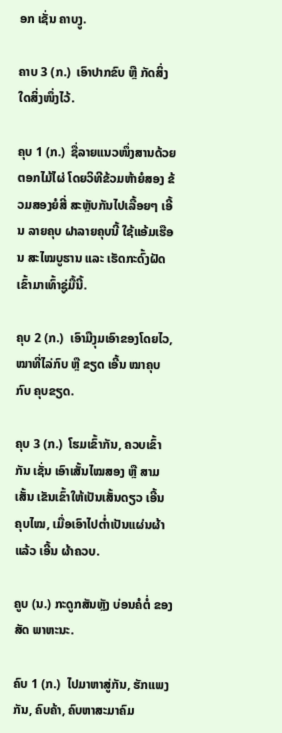ອກ ເຊັ່ນ ຄາບງູ.

ຄາບ 3 (ກ.)  ເອົາປາກຂົບ ຫຼື ກັດສິ່ງໃດສິ່ງໜຶ່ງໄວ້.

ຄຸບ 1 (ກ.)  ຊື່ລາຍແນວໜຶ່ງສານດ້ວຍຕອກໄມ້ໄຜ່ ໂດຍວິທີຂ້ວມຫ້າຍໍສອງ ຂ້ວມສອງຍໍສີ່ ສະຫຼັບກັນໄປເລື້ອຍໆ ເອີ້ນ ລາຍຄຸບ ຝາລາຍຄຸບນີ້ ໃຊ້ແອ້ມເຮືອນ ສະໄໝບູຮານ ແລະ ເຮັດກະດົ້ງຝັດເຂົ້າມາເທົ້າຊູ່ມື້ນີ້.

ຄຸບ 2 (ກ.)  ເອົາມືງຸມເອົາຂອງໂດຍໄວ, ໝາທີ່ໄລ່ກົບ ຫຼື ຂຽດ ເອີ້ນ ໝາຄຸບກົບ ຄຸບຂຽດ.

ຄຸບ 3 (ກ.)  ໂຮມເຂົ້າກັນ, ຄວບເຂົ້າກັນ ເຊັ່ນ ເອົາເສັ້ນໄໝສອງ ຫຼື ສາມເສັ້ນ ເຂັນເຂົ້າໃຫ້ເປັນເສັ້ນດຽວ ເອີ້ນ ຄຸບໄໝ, ເມື່ອເອົາໄປຕ່ຳເປັນແຜ່ນຜ້າແລ້ວ ເອີ້ນ ຜ້າຄວບ.

ຄູບ (ນ.) ກະດູກສັນຫຼັງ ບ່ອນຄໍຕໍ່ ຂອງສັດ ພາຫະນະ.

ຄົບ 1 (ກ.)  ໄປມາຫາສູ່ກັນ, ຮັກແພງກັນ, ຄົບຄ້າ, ຄົບຫາສະມາຄົມ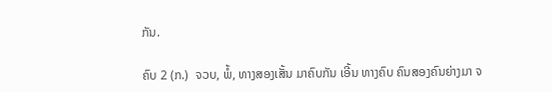ກັນ.

ຄົບ 2 (ກ.)  ຈວບ, ພໍ້, ທາງສອງເສັ້ນ ມາຄົບກັນ ເອີ້ນ ທາງຄົບ ຄົນສອງຄົນຍ່າງມາ ຈ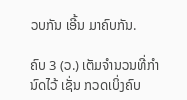ວບກັນ ເອີ້ນ ມາຄົບກັນ.

ຄົບ 3 (ວ.) ເຕັມຈໍານວນທີ່ກໍານົດໄວ້ ເຊັ່ນ ກວດເບິ່ງຄົບ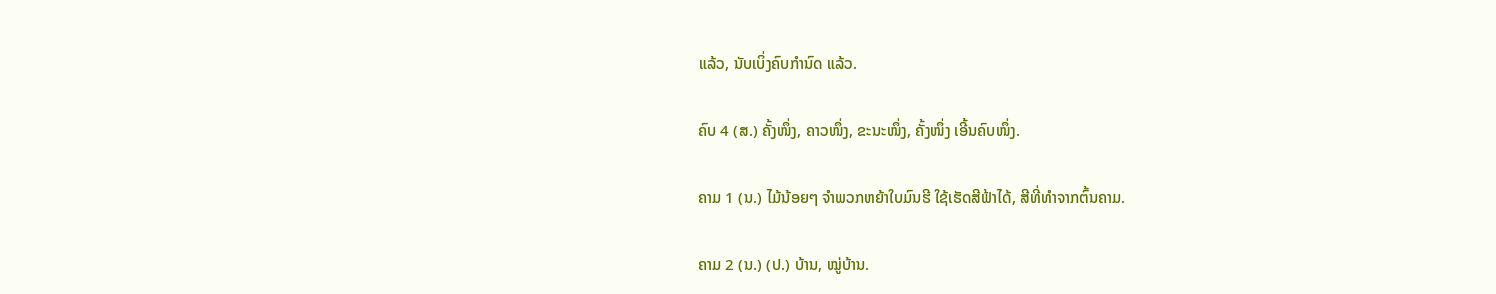ແລ້ວ, ນັບເບິ່ງຄົບກໍານົດ ແລ້ວ.

ຄົບ 4 (ສ.) ຄັ້ງໜຶ່ງ, ຄາວໜຶ່ງ, ຂະນະໜຶ່ງ, ຄັ້ງໜຶ່ງ ເອີ້ນຄົບໜຶ່ງ.

ຄາມ 1 (ນ.) ໄມ້ນ້ອຍໆ ຈໍາພວກຫຍ້າໃບມົນຮີ ໃຊ້ເຮັດສີຟ້າໄດ້, ສີທີ່ທໍາຈາກຕົ້ນຄາມ.

ຄາມ 2 (ນ.) (ປ.) ບ້ານ, ໝູ່ບ້ານ.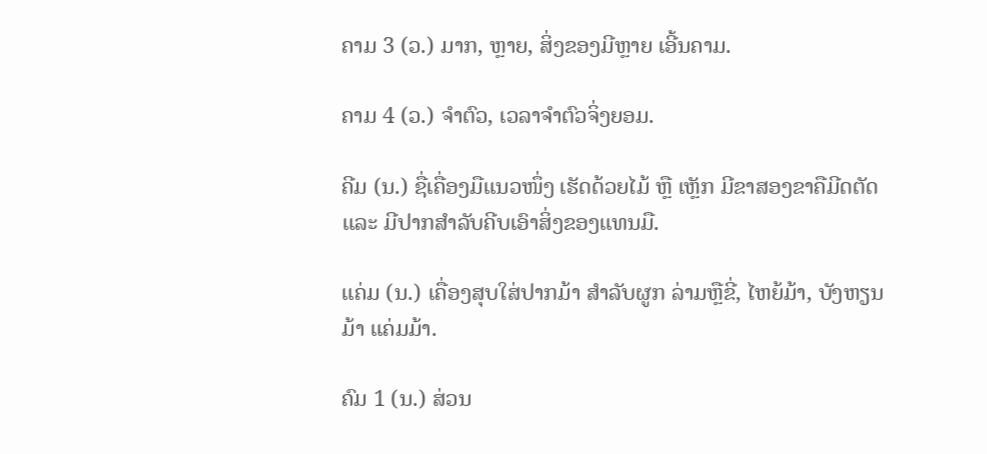ຄາມ 3 (ວ.) ມາກ, ຫຼາຍ, ສິ່ງຂອງມີຫຼາຍ ເອີ້ນຄາມ.

ຄາມ 4 (ວ.) ຈໍາຕົວ, ເວລາຈໍາຕົວຈິ່ງຍອມ.

ຄີມ (ນ.) ຊື່ເຄື່ອງມືແນວໜຶ່ງ ເຮັດດ້ວຍໄມ້ ຫຼື ເຫຼັກ ມີຂາສອງຂາຄືມີດຕັດ ແລະ ມີປາກສໍາລັບຄີບເອົາສິ່ງຂອງແທນມື.

ແຄ່ມ (ນ.) ເຄື່ອງສຸບໃສ່ປາກມ້າ ສໍາລັບຜູກ ລ່າມຫຼືຂີ່, ໄຫຍ້ມ້າ, ບັງຫຽນມ້າ ແຄ່ມມ້າ.

ຄົມ 1 (ນ.) ສ່ວນ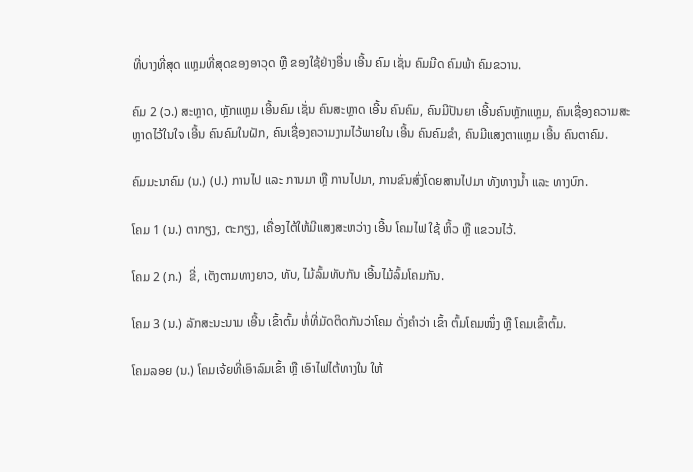ທີ່ບາງທີ່ສຸດ ແຫຼມທີ່ສຸດຂອງອາວຸດ ຫຼື ຂອງໃຊ້ຢ່າງອື່ນ ເອີ້ນ ຄົມ ເຊັ່ນ ຄົມມີດ ຄົມພ້າ ຄົມຂວານ.

ຄົມ 2 (ວ.) ສະຫຼາດ, ຫຼັກແຫຼມ ເອີ້ນຄົມ ເຊັ່ນ ຄົນສະຫຼາດ ເອີ້ນ ຄົນຄົມ, ຄົນມີປັນຍາ ເອີ້ນຄົນຫຼັກແຫຼມ, ຄົນເຊື່ອງຄວາມສະຫຼາດໄວ້ໃນໃຈ ເອີ້ນ ຄົນຄົມໃນຝັກ, ຄົນເຊື່ອງຄວາມງາມໄວ້ພາຍໃນ ເອີ້ນ ຄົນຄົມຂຳ, ຄົນມີແສງຕາແຫຼມ ເອີ້ນ ຄົນຕາຄົມ.

ຄົມມະນາຄົມ (ນ.) (ປ.) ການໄປ ແລະ ການມາ ຫຼື ການໄປມາ, ການຂົນສົ່ງໂດຍສານໄປມາ ທັງທາງນໍ້າ ແລະ ທາງບົກ.

ໂຄມ 1 (ນ.) ຕາກຽງ, ຕະກຽງ, ເຄື່ອງໄຕ້ໃຫ້ມີແສງສະຫວ່າງ ເອີ້ນ ໂຄມໄຟ ໃຊ້ ຫິ້ວ ຫຼື ແຂວນໄວ້.

ໂຄມ 2 (ກ.)  ຂີ່, ເຕັງຕາມທາງຍາວ, ທັບ, ໄມ້ລົ້ມທັບກັນ ເອີ້ນໄມ້ລົ້ມໂຄມກັນ.

ໂຄມ 3 (ນ.) ລັກສະນະນາມ ເອີ້ນ ເຂົ້າຕົ້ມ ຫໍ່ທີ່ມັດຕິດກັນວ່າໂຄມ ດັ່ງຄຳວ່າ ເຂົ້າ ຕົ້ມໂຄມໜຶ່ງ ຫຼື ໂຄມເຂົ້າຕົ້ມ.

ໂຄມລອຍ (ນ.) ໂຄມເຈ້ຍທີ່ເອົາລົມເຂົ້າ ຫຼື ເອົາໄຟໄຕ້ທາງໃນ ໃຫ້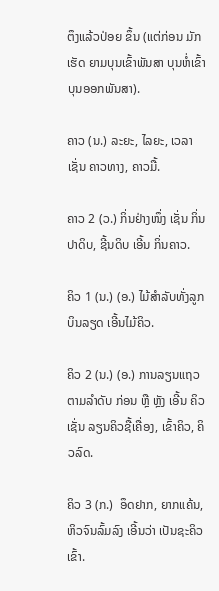ຕຶງແລ້ວປ່ອຍ ຂຶ້ນ (ແຕ່ກ່ອນ ມັກເຮັດ ຍາມບຸນເຂົ້າພັນສາ ບຸນຫໍ່ເຂົ້າ ບຸນອອກພັນສາ).

ຄາວ (ນ.) ລະຍະ, ໄລຍະ, ເວລາ ເຊັ່ນ ຄາວທາງ, ຄາວມື້.

ຄາວ 2 (ວ.) ກິ່ນຢ່າງໜຶ່ງ ເຊັ່ນ ກິ່ນປາດິບ, ຊີ້ນດິບ ເອີ້ນ ກິ່ນຄາວ.

ຄິວ 1 (ນ.) (ອ.) ໄມ້ສໍາລັບທັ່ງລູກບິນລຽດ ເອີ້ນໄມ້ຄິວ.

ຄິວ 2 (ນ.) (ອ.) ການລຽນແຖວຕາມລໍາດັບ ກ່ອນ ຫຼື ຫຼັງ ເອີ້ນ ຄິວ ເຊັ່ນ ລຽນຄິວຊື້ເຄື່ອງ, ເຂົ້າຄິວ, ຄິວລົດ.

ຄິວ 3 (ກ.)  ອຶດຢາກ, ຍາກແຄ້ນ, ຫິວຈົນລົ້ມລົງ ເອີ້ນວ່າ ເປັນຊະຄິວເຂົ້າ.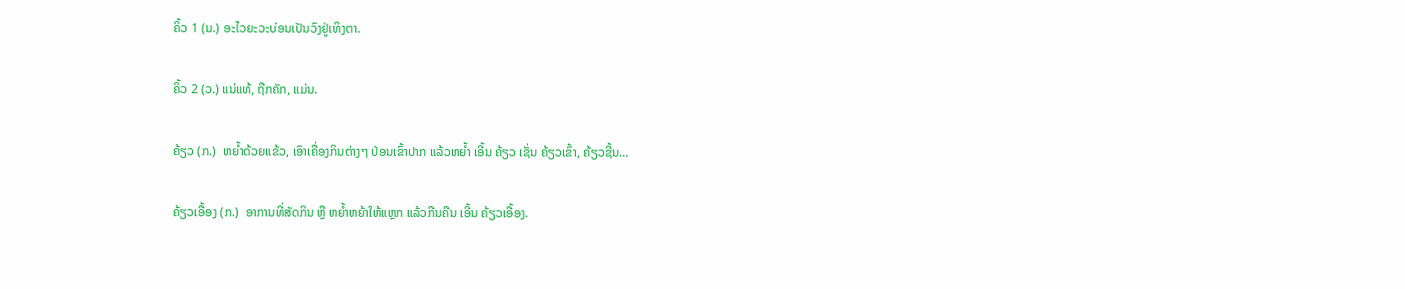ຄິ້ວ 1 (ນ.) ອະໄວຍະວະບ່ອນເປັນວົງຢູ່ເທິງຕາ.

ຄິ້ວ 2 (ວ.) ແນ່ແທ້, ຖືກຄັກ, ແມ່ນ.

ຄ້ຽວ (ກ.)  ຫຍ້ຳດ້ວຍແຂ້ວ, ເອົາເຄື່ອງກິນຕ່າງໆ ປ່ອນເຂົ້າປາກ ແລ້ວຫຍ້ຳ ເອີ້ນ ຄ້ຽວ ເຊັ່ນ ຄ້ຽວເຂົ້າ, ຄ້ຽວຊີ້ນ…

ຄ້ຽວເອື້ອງ (ກ.)  ອາການທີ່ສັດກິນ ຫຼື ຫຍໍ້າຫຍ້າໃຫ້ແຫຼກ ແລ້ວກືນຄືນ ເອີ້ນ ຄ້ຽວເອື້ອງ.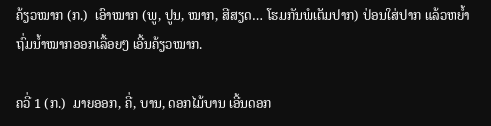ຄ້ຽວໝາກ (ກ.)  ເອົາໝາກ (ພູ, ປູນ, ໝາກ, ສີສຽດ… ໂຮມກັນພໍເຕັມປາກ) ປ່ອນໃສ່ປາກ ແລ້ວຫຍ້ຳ ຖົ່ມນໍ້າໝາກອອກເລື້ອຍໆ ເອີ້ນຄ້ຽວໝາກ.

ຄວີ່ 1 (ກ.)  ມາຍອອກ, ຄີ່, ບານ, ດອກໄມ້ບານ ເອີ້ນດອກ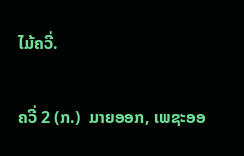ໄມ້ຄວີ່.

ຄວີ່ 2 (ກ.)  ມາຍອອກ, ເພຊະອອ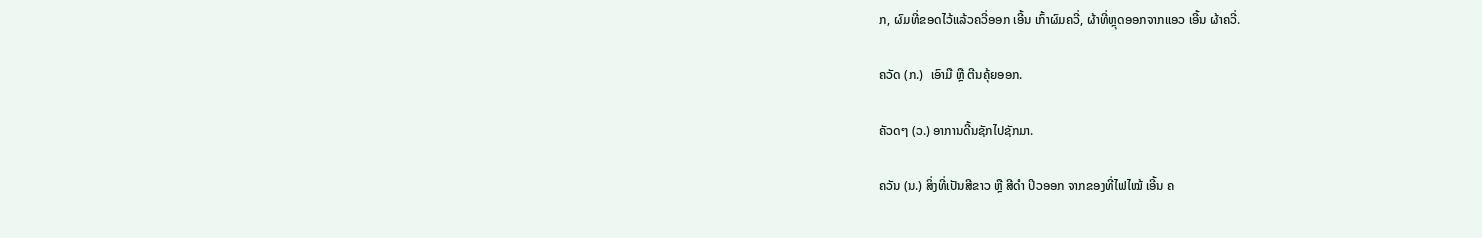ກ, ຜົມທີ່ຂອດໄວ້ແລ້ວຄວີ່ອອກ ເອີ້ນ ເກົ້າຜົມຄວີ່, ຜ້າທີ່ຫຼຸດອອກຈາກແອວ ເອີ້ນ ຜ້າຄວີ່.

ຄວັດ (ກ.)  ເອົາມື ຫຼື ຕີນຄຸ້ຍອອກ.

ຄັວດໆ (ວ.) ອາການດີ້ນຊັກໄປຊັກມາ.

ຄວັນ (ນ.) ສິ່ງທີ່ເປັນສີຂາວ ຫຼື ສີດໍາ ປິວອອກ ຈາກຂອງທີ່ໄຟໄໝ້ ເອີ້ນ ຄ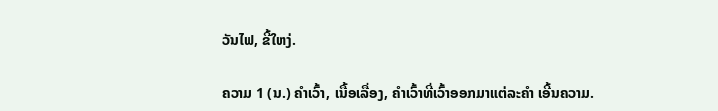ວັນໄຟ, ຂີ້ໃຫງ່.

ຄວາມ 1 (ນ.) ຄໍາເວົ້າ, ເນື້ອເລື່ອງ, ຄຳເວົ້າທີ່ເວົ້າອອກມາແຕ່ລະຄຳ ເອີ້ນຄວາມ.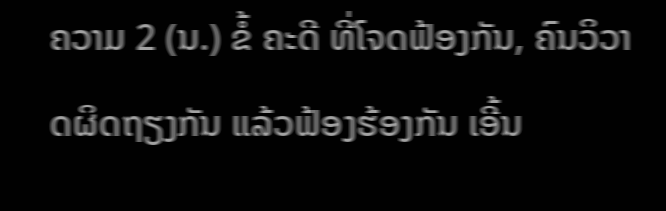ຄວາມ 2 (ນ.) ຂໍ້ ຄະດີ ທີ່ໂຈດຟ້ອງກັນ, ຄົນວິວາດຜິດຖຽງກັນ ແລ້ວຟ້ອງຮ້ອງກັນ ເອີ້ນ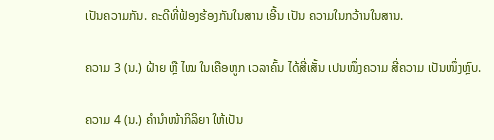ເປັນຄວາມກັນ. ຄະດີທີ່ຟ້ອງຮ້ອງກັນໃນສານ ເອີ້ນ ເປັນ ຄວາມໃນກວ້ານໃນສານ.

ຄວາມ 3 (ນ.) ຝ້າຍ ຫຼື ໄໝ ໃນເຄືອຫູກ ເວລາຄົ້ນ ໄດ້ສີ່ເສັ້ນ ເປນໜຶ່ງຄວາມ ສີ່ຄວາມ ເປັນໜຶ່ງຫຼົບ.

ຄວາມ 4 (ນ.) ຄຳນໍາໜ້າກິລິຍາ ໃຫ້ເປັນ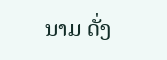ນາມ ດັ່ງ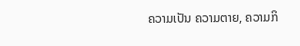ຄວາມເປັນ ຄວາມຕາຍ, ຄວາມກິ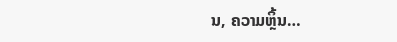ນ, ຄວາມຫຼິ້ນ…